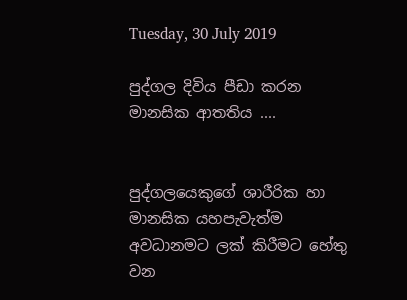Tuesday, 30 July 2019

පුද්ගල දිවිය පීඩා කරන මානසික ආතතිය ....


පුද්ගලයෙකුගේ ශාරීරික හා මානසික යහපැවැත්ම අවධානමට ලක් කිරීමට හේතු වන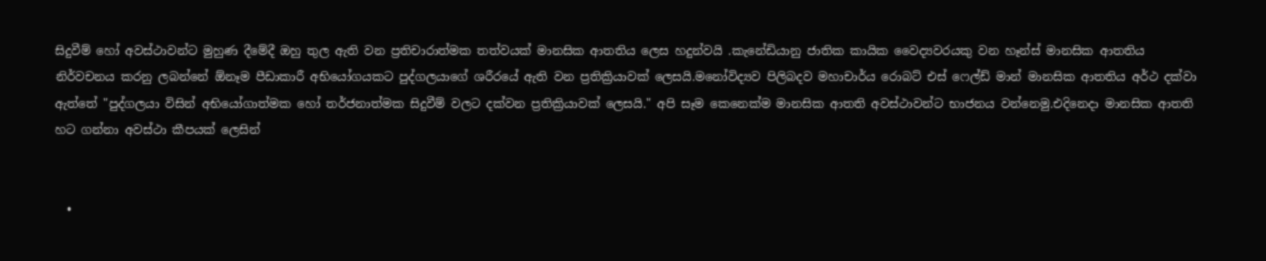සිදුවීම් හෝ අවස්ථාවන්ට මුහුණ දීමේදී ඔහු තුල ඇති වන ප්‍රතිචාරාත්මක තත්වයක් මානසික ආතතිය ලෙස හදුන්වයි .කැනේඩියානු ජාතික කායික වෛද්‍යවරයකු වන හෑන්ස් මානසික ආතතිය නිර්වචනය කරනු ලබන්නේ ඕනෑම පීඩාකාරී අභියෝගයකට පුද්ගලයාගේ ශරීරයේ ඇති වන ප්‍රතික්‍රියාවක් ලෙසයි.මනෝවිද්‍යව පිලිබදව මහාචාර්ය රොබට් එස් ෆෙල්ඩ් මාන් මානසික ආතතිය අර්ථ දක්වා ඇත්තේ "පුද්ගලයා විසින් අභියෝගාත්මක හෝ තර්ජනාත්මක සිදුවීම් වලට දක්වන ප්‍රතික්‍රියාවක් ලෙසයි." අපි සෑම කෙනෙක්ම මානසික ආතති අවස්ථාවන්ට භාජනය වන්නෙමු.එදිනෙදා මානසික ආතති හට ගන්නා අවස්ථා කීපයක් ලෙසින්


  •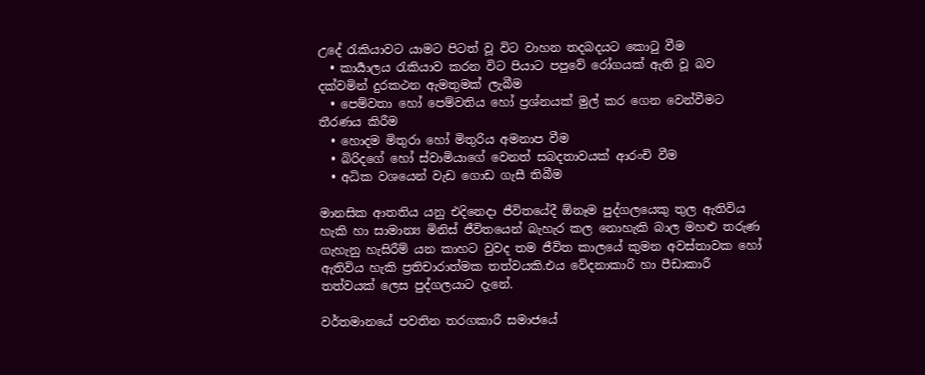උදේ රැකියාවට යාමට පිටත් වූ විට වාහන තදබදයට කොටු වීම
  • කාර්‍යාලය රැකියාව කරන විට පියාට පපුවේ රෝගයක් ඇති වූ බව දක්වමින් දුරකථන ඇමතුමක් ලැබීම
  • පෙම්වතා හෝ පෙම්වතිය හෝ ප්‍රශ්නයක් මුල් කර ගෙන වෙන්වීමට තීරණය කිරීම
  • හොදම මිතුරා හෝ මිතුරිය අමනාප වීම
  • බිරිදගේ හෝ ස්වාමියාගේ වෙනත් සබදතාවයක් ආරංචි වීම
  • අධික වශයෙන් වැඩ ගොඩ ගැසී තිබීම

මානසික ආතතිය යනු එදිනෙදා ජීවිතයේදී ඕනෑම පුද්ගලයෙකු තුල ඇතිවිය හැකි හා සාමාන්‍ය මිනිස් ජීවිතයෙන් බැහැර කල නොහැකි බාල මහළු තරුණ ගැහැනු හැසිරීම් යන කාහට වුවද තම ජීවිත කාලයේ කුමන අවස්තාවක හෝ ඇතිවිය හැකි ප්‍රතිචාරාත්මක තත්වයකි.එය වේදනාකාරි හා පීඩාකාරී තත්වයක් ලෙස පුද්ගලයාට දැනේ.

වර්තමානයේ පවතින තරගකාරී සමාජයේ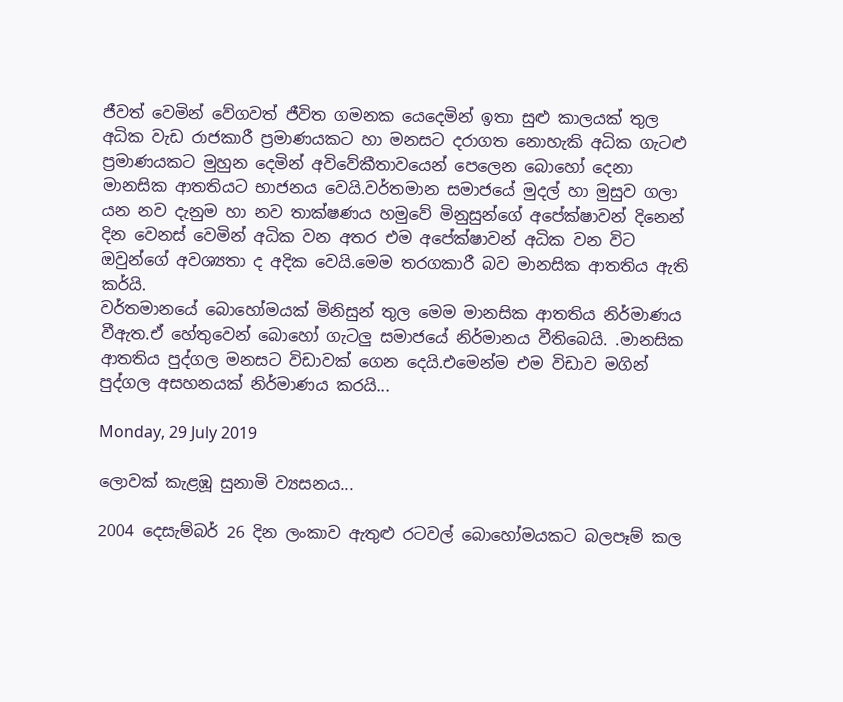ජීවත් වෙමින් වේගවත් ජීවිත ගමනක යෙදෙමින් ඉතා සුළු කාලයක් තුල අධික වැඩ රාජකාරී ප්‍රමාණයකට හා මනසට දරාගත නොහැකි අධික ගැටළු ප්‍රමාණයකට මුහුන දෙමින් අවිවේකීතාවයෙන් පෙලෙන බොහෝ දෙනා මානසික ආතතියට භාජනය වෙයි.වර්තමාන සමාජයේ මුදල් හා මුසුව ගලා යන නව දැනුම හා නව තාක්ෂණය හමුවේ මිනුසුන්ගේ අපේක්ෂාවන් දිනෙන් දින වෙනස් වෙමින් අධික වන අතර එම අපේක්ෂාවන් අධික වන විට ඔවුන්ගේ අවශ්‍යතා ද අදික වෙයි.මෙම තරගකාරී බව මානසික ආතතිය ඇති කර්යි.
වර්තමානයේ බොහෝමයක් මිනිසුන් තුල මෙම මානසික ආතතිය නිර්මාණය වීඇත.ඒ හේතුවෙන් බොහෝ ගැටලු සමාජයේ නිර්මානය වීතිබෙයි. .මානසික ආතතිය පුද්ගල මනසට විඩාවක් ගෙන දෙයි.එමෙන්ම එම විඩාව මගින් පුද්ගල අසහනයක් නිර්මාණය කරයි...

Monday, 29 July 2019

ලොවක් කැළඹූ සුනාමි ව්‍යසනය...

2004 දෙසැම්බර් 26 දින ලංකාව ඇතුළු රටවල් බොහෝමයකට බලපෑම් කල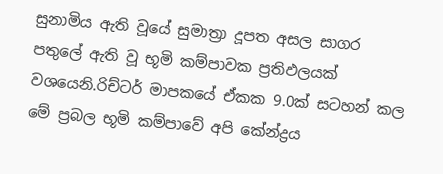සුනාමිය ඇති වූයේ සුමාත්‍රා දූපත අසල සාගර පතුලේ ඇති වූ භූමි කම්පාවක ප්‍රතිඵලයක් වශයෙනි.රිච්ටර් මාපකයේ ඒකක 9.0ක් සටහන් කල මේ ප්‍රබල භූමි කම්පාවේ අපි කේන්ද්‍රය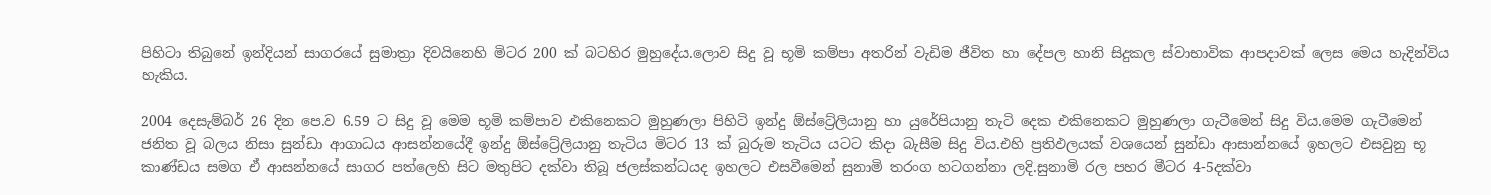පිහිටා තිබුනේ ඉන්දියන් සාගරයේ සුමාත්‍රා දිවයිනෙහි මිටර 200 ක් බටහිර මුහුදේය.ලොව සිදු වූ භූමි කම්පා අතරින් වැඩිම ජීවිත හා දේපල හානි සිදුකල ස්වාභාවික ආපදාවක් ලෙස මෙය හැදින්විය හැකිය.

2004 දෙසැම්බර් 26 දින පෙ.ව 6.59 ට සිදු වූ මෙම භූමි කම්පාව එකිනෙකට මුහුණලා පිහිටි ඉන්දු ඕස්ට්‍රේලියානු හා යුරේපියානු තැටි දෙක එකිනෙකට මුහුණලා ගැටීමෙන් සිදු විය.මෙම ගැටීමෙන් ජනිත වූ බලය නිසා සුන්ඩා ආගාධය ආසන්නයේදී ඉන්දු ඕස්ට්‍රේලියානු තැටිය මිටර 13 ක් බුරුම තැටිය යටට කිදා බැසීම සිදු විය.එහි ප්‍රතිඵලයක් වශයෙන් සුන්ඩා ආසාන්නයේ ඉහලට එසවුනු භූ කාණ්ඩය සමග ඒ ආසන්නයේ සාගර පත්ලෙහි සිට මතුපිට දක්වා තිබූ ජලස්කන්ධයද ඉහලට එසවීමෙන් සුනාමි තරංග හටගන්නා ලදි.සුනාමි රල පහර මීටර 4-5දක්වා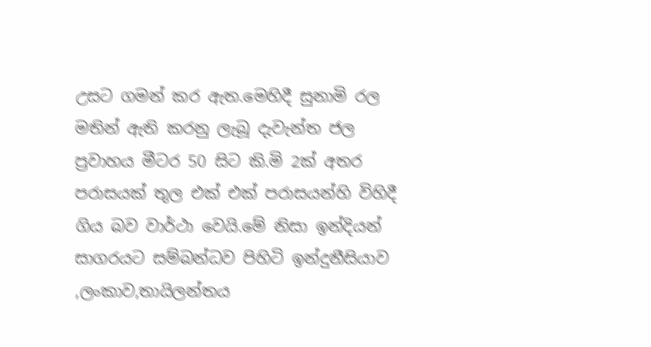උසට ගමන් කර ඇත.මෙහිදී සුනාමි රල මතින් ඇති කරනු ලැබූ දැවැන්ත ජල ප්‍රවාහය මීටර 50 සිට කි.මි 2ක් අතර පරාසයක් තුල එක් එක් පරාසයන්හි විහිදී ගිය බව වාර්ථා වෙයි.මේ නිසා ඉන්දියන් සාගරයට සම්බන්ධව පිහිටි ඉන්දුනීසියාව ,ලංකාව,තායිලන්තය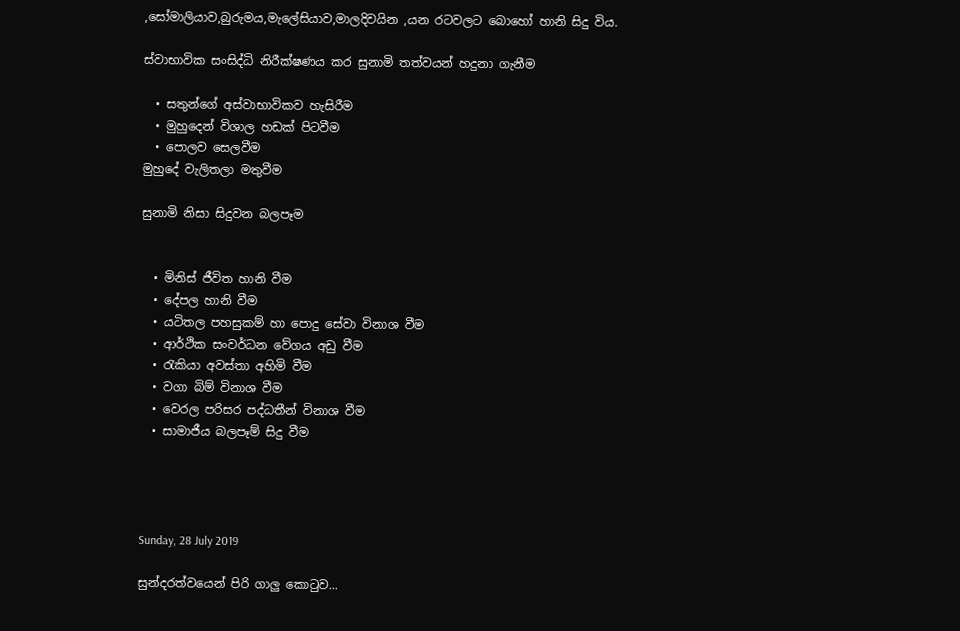,සෝමාලියාව,බුරුමය,මැලේසියාව,මාලදිවයින ,යන රටවලට බොහෝ හානි සිදු විය.

ස්වාභාවික සංසිද්ධි නිරීක්ෂණය කර සුනාමි තත්වයන් හදුනා ගැනීම

  • සතුන්ගේ අස්වාභාවිකව හැසිරීම
  • මුහුදෙන් විශාල හඩක් පිටවීම
  • පොලව සෙලවීම
මුහුදේ වැලිතලා මතුවීම

සුනාමි නිසා සිදුවන බලපෑම


  • මිනිස් ජීවිත හානි වීම
  • දේපල හානි වීම
  • යටිතල පහසුකම් හා පොදු සේවා විනාශ වීම
  • ආර්ථික සංවර්ධන වේගය අඩු වීම
  • රැකියා අවස්තා අහිමි වීම
  • වගා බිම් විනාශ වීම
  • වෙරල පරිසර පද්ධතීන් විනාශ වීම
  • සාමාජීය බලපෑම් සිදු වීම




Sunday, 28 July 2019

සුන්දරත්වයෙන් පිරි ගාලු කොටුව...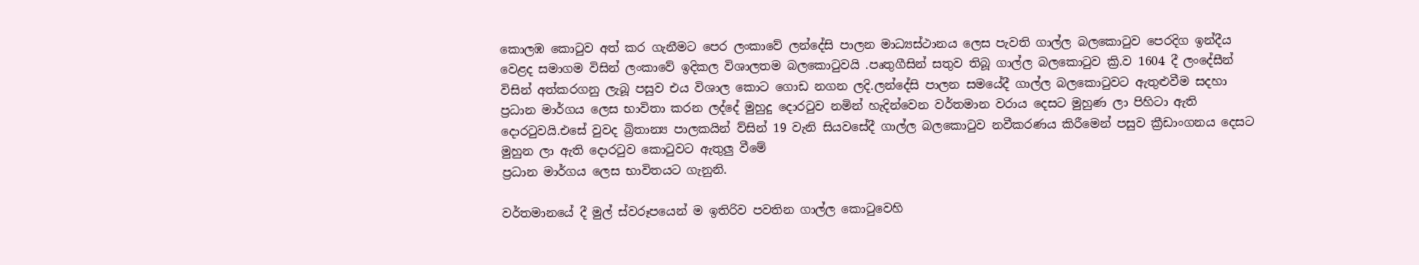කොලඹ කොටුව අත් කර ගැනීමට පෙර ලංකාවේ ලන්දේසි පාලන මාධ්‍යස්ථානය ලෙස පැවති ගාල්ල බලකොටුව පෙරදිග ඉන්දීය වෙළද සමාගම විසින් ලංකාවේ ඉදිකල විශාලතම බලකොටුවයි .පෘතුගීසින් සතුව තිබූ ගාල්ල බලකොටුව ක්‍රි.ව 1604 දී ලංදේසීන් විසින් අත්කරගනු ලැබූ පසුව එය විශාල කොට ගොඩ නගන ලදි.ලන්දේසි පාලන සමයේදී ගාල්ල බලකොටුවට ඇතුළුවීම සදහා ප්‍රධාන මාර්ගය ලෙස භාවිතා කරන ලද්දේ මුහුදු දොරටුව නමින් හැදින්වෙන වර්තමාන වරාය දෙසට මුහුණ ලා පිහිටා ඇති දොරටුවයි.එසේ වුවද බ්‍රිතාන්‍ය පාලකයින් ව්සින් 19 වැනි සියවසේදී ගාල්ල බලකොටුව නවීකරණය කිරීමෙන් පසුව ක්‍රීඩාංගනය දෙසට මුහුන ලා ඇති දොරටුව කොටුවට ඇතුලු වීමේ
ප්‍රධාන මාර්ගය ලෙස භාවිතයට ගැනුනි.

වර්තමානයේ දී මුල් ස්වරූපයෙන් ම ඉතිරිව පවතින ගාල්ල කොටුවෙහි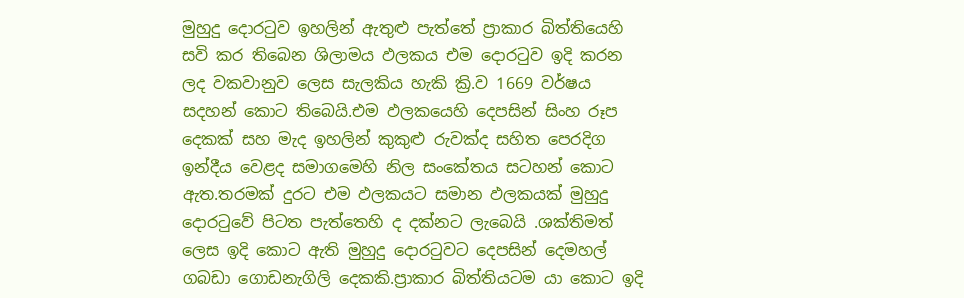මුහුදු දොරටුව ඉහලින් ඇතුළු පැත්තේ ප්‍රාකාර බිත්තියෙහි සවි කර තිබෙන ශිලාමය ඵලකය එම දොරටුව ඉදි කරන ලද වකවානුව ලෙස සැලකිය හැකි ක්‍රි.ව 1669 වර්ෂය සදහන් කොට තිබෙයි.එම ඵලකයෙහි දෙපසින් සිංහ රූප දෙකක් සහ මැද ඉහලින් කුකුළු රුවක්ද සහිත පෙරදිග ඉන්දීය වෙළද සමාගමෙහි නිල සංකේතය සටහන් කොට ඇත.තරමක් දුරට එම ඵලකයට සමාන ඵලකයක් මුහුදු දොරටුවේ පිටත පැත්තෙහි ද දක්නට ලැබෙයි .ශක්තිමත් ලෙස ඉදි කොට ඇති මුහුදු දොරටුවට දෙපසින් දෙමහල් ගබඩා ගොඩනැගිලි දෙකකි.ප්‍රාකාර බිත්තියටම යා කොට ඉදි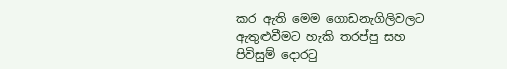කර ඇති මෙම ගොඩනැගිලිවලට ඇතුළුවීමට හැකි තරප්පු සහ පිවිසුම් දොරටු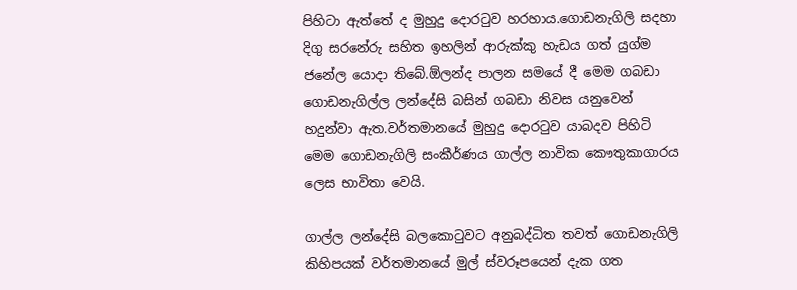පිහිටා ඇත්තේ ද මුහුදු දොරටුව හරහාය.ගොඩනැගිලි සදහා දිගු සරනේරු සහිත ඉහලින් ආරුක්කු හැඩය ගත් යුග්ම ජනේල යොදා තිබේ.ඕලන්ද පාලන සමයේ දී මෙම ගබඩා ගොඩනැගිල්ල ලන්දේසි බසින් ගබඩා නිවස යනුවෙන් හදුන්වා ඇත.වර්තමානයේ මුහුදු දොරටුව යාබදව පිහිටි මෙම ගොඩනැගිලි සංකීර්ණය ගාල්ල නාවික කෞතුකාගාරය ලෙස භාවිතා වෙයි.

ගාල්ල ලන්දේසි බලකොටුවට අනුබද්ධිත තවත් ගොඩනැගිලි කිහිපයක් වර්තමානයේ මුල් ස්වරූපයෙන් දැක ගත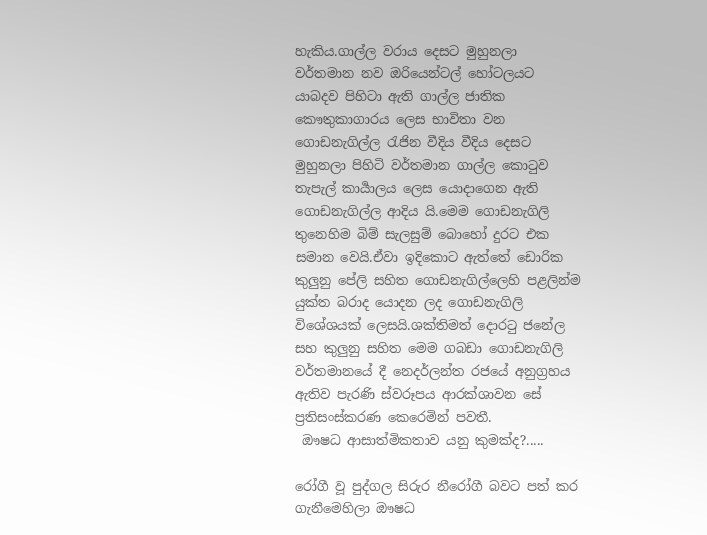හැකිය.ගාල්ල වරාය දෙසට මුහුනලා වර්තමාන නව ඔරියෙන්ටල් හෝටලයට යාබදව පිහිටා ඇති ගාල්ල ජාතික කෞතුකාගාරය ලෙස භාවිතා වන ගොඩනැගිල්ල රැජින වීදිය වීදිය දෙසට මුහුනලා පිහිටි වර්තමාන ගාල්ල කොටුව තැපැල් කාර්‍යාලය ලෙස යොදාගෙන ඇති ගොඩනැගිල්ල ආදිය යි.මෙම ගොඩනැගිලි තුනෙහිම බිම් සැලසුම් බොහෝ දුරට එක සමාන වෙයි.ඒවා ඉදිකොට ඇත්තේ ඩොරික කුලුනු පේලි සහිත ගොඩනැගිල්ලෙහි පළලින්ම යුක්ත බරාද යොදන ලද ගොඩනැගිලි විශේශයක් ලෙසයි.ශක්තිමත් දොරටු ජනේල සහ කුලුනු සහිත මෙම ගබඩා ගොඩනැගිලි වර්තමානයේ දී නෙදර්ලන්ත රජයේ අනුග්‍රහය ඇතිව පැරණි ස්වරූපය ආරක්ශාවන සේ ප්‍රතිසංස්කරණ කෙරෙමින් පවතී.
 ඖෂධ ආසාත්මිකතාව යනු කුමක්ද?.....

රෝගී වූ පුද්ගල සිරුර නීරෝගී බවට පත් කර ගැනීමෙහිලා ඖෂධ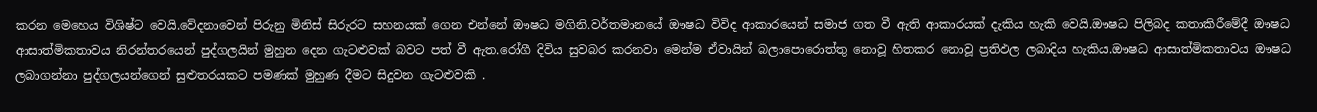කරන මෙහෙය විශිෂ්ට වෙයි.වේදනාවෙන් පිරුනු මිනිස් සිරුරට සහනයක් ගෙන එන්නේ ඖෂධ මගිනි.වර්තමානයේ ඖෂධ විවිද ආකාරයෙන් සමාජ ගත වී ඇති ආකාරයක් දැකිය හැකි වෙයි.ඖෂධ පිලිබද කතාකිරීමේදී ඖෂධ ආසාත්මිකතාවය නිරන්තරයෙන් පුද්ගලයින් මුහුන දෙන ගැටළුවක් බවට පත් වී ඇත.රෝගී දිවිය සුවබර කරනවා මෙන්ම ඒවායින් බලාපොරොත්තු නොවූ හිතකර නොවූ ප්‍රතිඵල ලබාදිය හැකිය.ඖෂධ ආසාත්මිකතාවය ඖෂධ ලබාගන්නා පුද්ගලයන්ගෙන් සුළුතරයකට පමණක් මුහුණ දීමට සිදුවන ගැටළුවකි .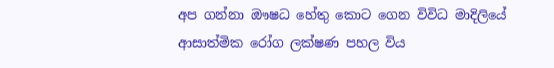අප ගන්නා ඖෂධ හේතු කොට ගෙන විවිධ මාදිලියේ ආසාත්මික රෝග ලක්ෂණ පහල විය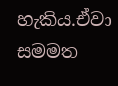හැකිය.ඒවා සමමත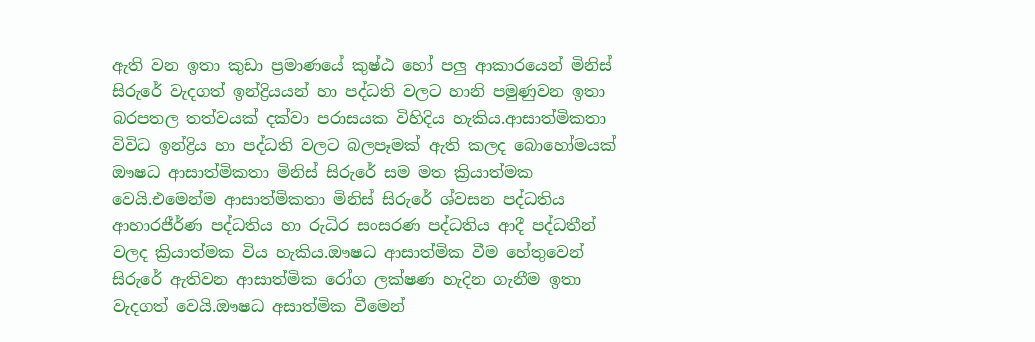ඇති වන ඉතා කුඩා ප්‍රමාණයේ කුෂ්ඨ හෝ පලු ආකාරයෙන් මිනිස් සිරුරේ වැදගත් ඉන්ද්‍රියයන් හා පද්ධති වලට හානි පමුණුවන ඉතා බරපතල තත්වයක් දක්වා පරාසයක විහිදිය හැකිය.ආසාත්මිකතා විවිධ ඉන්ද්‍රිය හා පද්ධති වලට බලපෑමක් ඇති කලද බොහෝමයක් ඖෂධ ආසාත්මිකතා මිනිස් සිරුරේ සම මත ක්‍රියාත්මක වෙයි.එමෙන්ම ආසාත්මිකතා මිනිස් සිරුරේ ශ්වසන පද්ධතිය ආහාරජීර්ණ පද්ධතිය හා රුධිර සංසරණ පද්ධතිය ආදී පද්ධතීන් වලද ක්‍රියාත්මක විය හැකිය.ඖෂධ ආසාත්මික වීම හේතුවෙන් සිරුරේ ඇතිවන ආසාත්මික රෝග ලක්ෂණ හැදින ගැනීම ඉතා වැදගත් වෙයි.ඖෂධ අසාත්මික වීමෙන්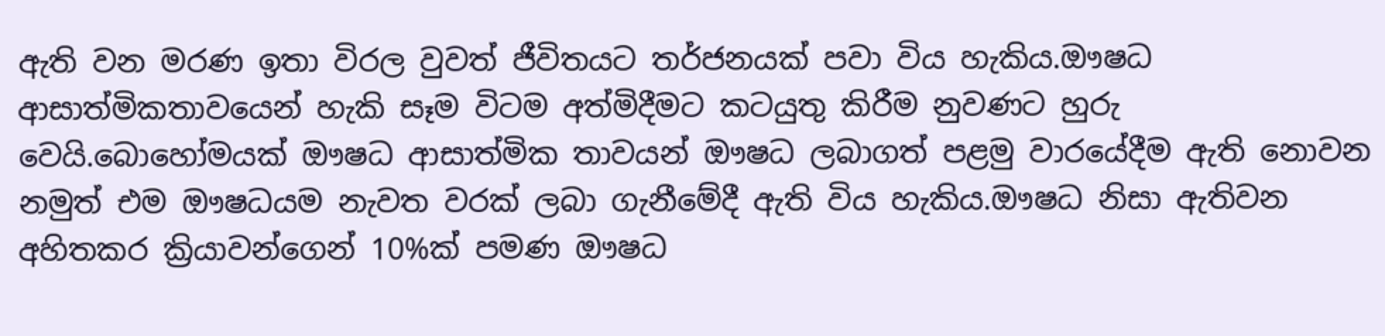ඇති වන මරණ ඉතා විරල වුවත් ජීවිතයට තර්ජනයක් පවා විය හැකිය.ඖෂධ ආසාත්මිකතාවයෙන් හැකි සෑම විටම අත්මිදීමට කටයුතු කිරීම නුවණට හුරු වෙයි.බොහෝමයක් ඖෂධ ආසාත්මික තාවයන් ඖෂධ ලබාගත් පළමු වාරයේදීම ඇති නොවන නමුත් එම ඖෂධයම නැවත වරක් ලබා ගැනීමේදී ඇති විය හැකිය.ඖෂධ නිසා ඇතිවන අහිතකර ක්‍රියාවන්ගෙන් 10%ක් පමණ ඖෂධ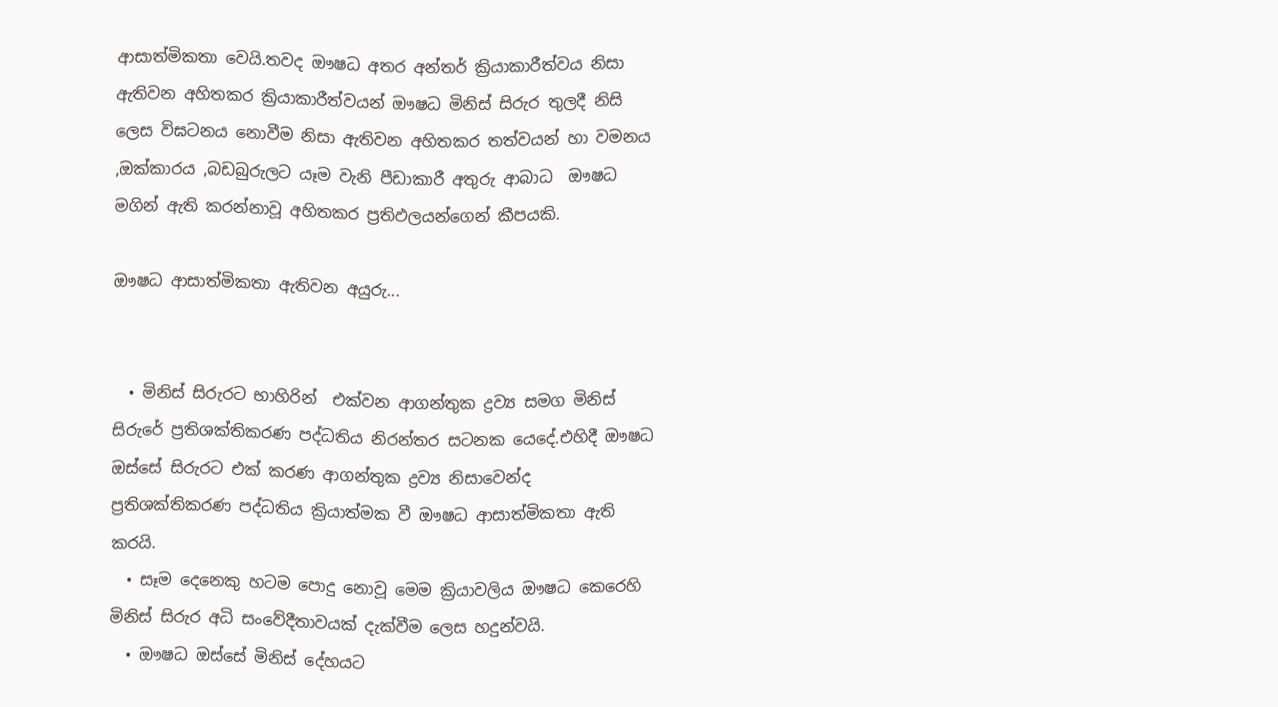ආසාත්මිකතා වෙයි.තවද ඖෂධ අතර අන්තර් ක්‍රියාකාරීත්වය නිසා ඇතිවන අහිතකර ක්‍රියාකාරීත්වයන් ඖෂධ මිනිස් සිරුර තුලදී නිසි ලෙස විඝටනය නොවීම නිසා ඇතිවන අහිතකර තත්වයන් හා වමනය ,ඔක්කාරය ,බඩබුරුලට යෑම වැනි පීඩාකාරී අතුරු ආබාධ  ඖෂධ මගින් ඇති කරන්නාවූ අහිතකර ප්‍රතිඵලයන්ගෙන් කීපයකි.

ඖෂධ ආසාත්මිකතා ඇතිවන අයුරු...


  • මිනිස් සිරුරට භාහිරින්  එක්වන ආගන්තුක ද්‍රව්‍ය සමග මිනිස් සිරුරේ ප්‍රතිශක්තිකරණ පද්ධතිය නිරන්තර සටනක යෙදේ.එහිදී ඖෂධ ඔස්සේ සිරුරට එක් කරණ ආගන්තුක ද්‍රව්‍ය නිසාවෙන්ද ප්‍රතිශක්තිකරණ පද්ධතිය ක්‍රියාත්මක වී ඖෂධ ආසාත්මිකතා ඇති කරයි.
  • සෑම දෙනෙකු හටම පොදු නොවූ මෙම ක්‍රියාවලිය ඖෂධ කෙරෙහි මිනිස් සිරුර අධි සංවේදීතාවයක් දැක්වීම ලෙස හදුන්වයි.
  • ඖෂධ ඔස්සේ මිනිස් දේහයට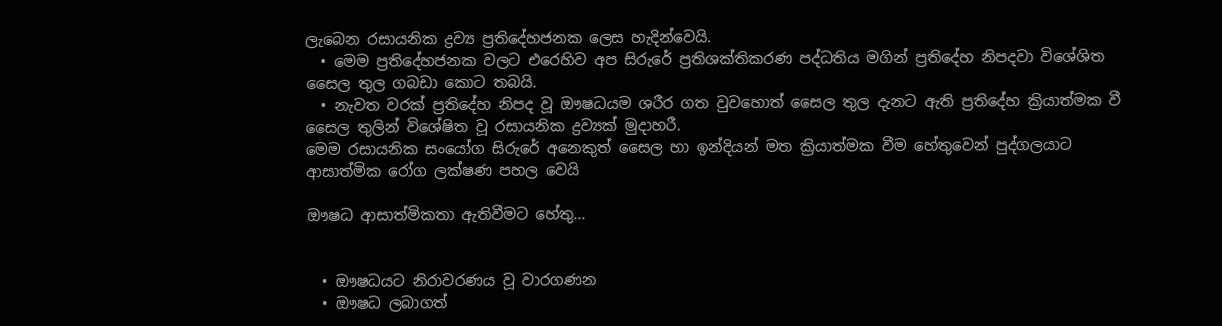ලැබෙන රසායනික ද්‍රව්‍ය ප්‍රතිදේහජනක ලෙස හැදින්වෙයි.
  • මෙම ප්‍රතිදේහජනක වලට එරෙහිව අප සිරුරේ ප්‍රතිශක්තිකරණ පද්ධතිය මගින් ප්‍රතිදේහ නිපදවා විශේශිත සෛල තුල ගබඩා කොට තබයි.
  • නැවත වරක් ප්‍රතිදේහ නිපද වූ ඖෂධයම ශරීර ගත වුවහොත් සෛල තුල දැනට ඇති ප්‍රතිදේහ ක්‍රියාත්මක වී සෛල තුලින් විශේෂිත වූ රසායනික ද්‍රව්‍යක් මුදාහරී.
මෙම රසායනික සංයෝග සිරුරේ අනෙකුත් සෛල හා ඉන්දියන් මත ක්‍රියාත්මක වීම හේතුවෙන් පුද්ගලයාට ආසාත්මික රෝග ලක්ෂණ පහල වෙයි

ඖෂධ ආසාත්මිකතා ඇතිවීමට හේතු...


  • ඖෂධයට නිරාවරණය වූ වාරගණන
  • ඖෂධ ලබාගත්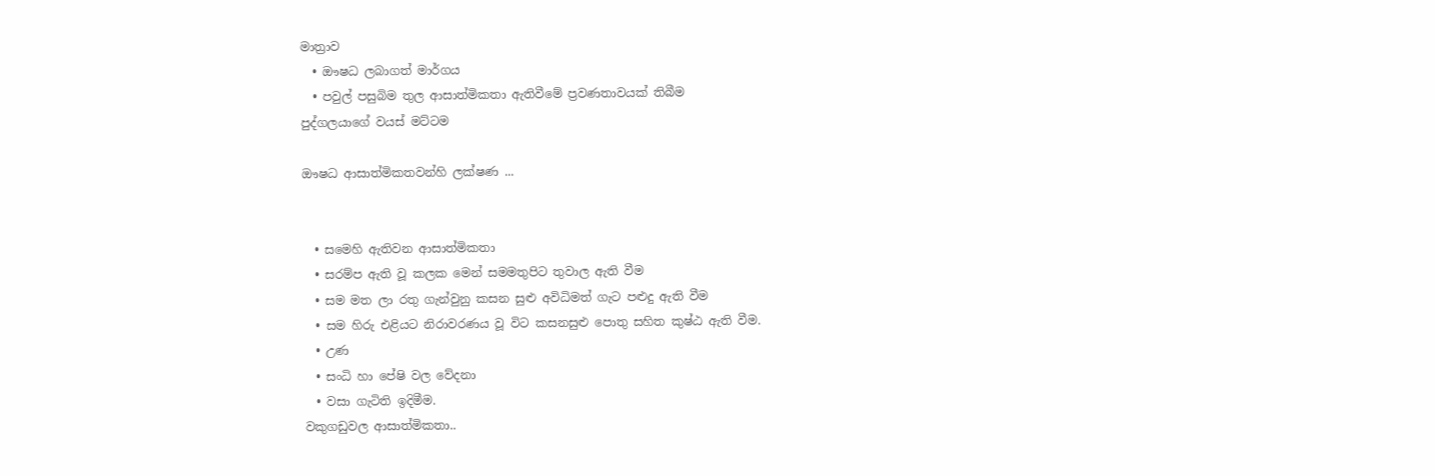මාත්‍රාව
  • ඖෂධ ලබාගත් මාර්ගය
  • පවුල් පසුබිම තුල ආසාත්මිකතා ඇතිවීමේ ප්‍රවණතාවයක් තිබීම
පුද්ගලයාගේ වයස් මට්ටම

ඖෂධ ආසාත්මිකතවන්හි ලක්ෂණ ...


  • සමෙහි ඇතිවන ආසාත්මිකතා
  • සරම්ප ඇති වූ කලක මෙන් සමමතුපිට තුවාල ඇති වීම
  • සම මත ලා රතු ගැන්වුනු කසන සුළු අවිධිමත් ගැට පළුදු ඇති වීම
  • සම හිරු එළියට නිරාවරණය වූ විට කසනසුළු පොතු සහිත කුෂ්ඨ ඇති වීම.
  • උණ
  • සංධි හා පේෂි වල වේදනා
  • වසා ගැටිති ඉදිමීම.
වකුගඩුවල ආසාත්මිකතා..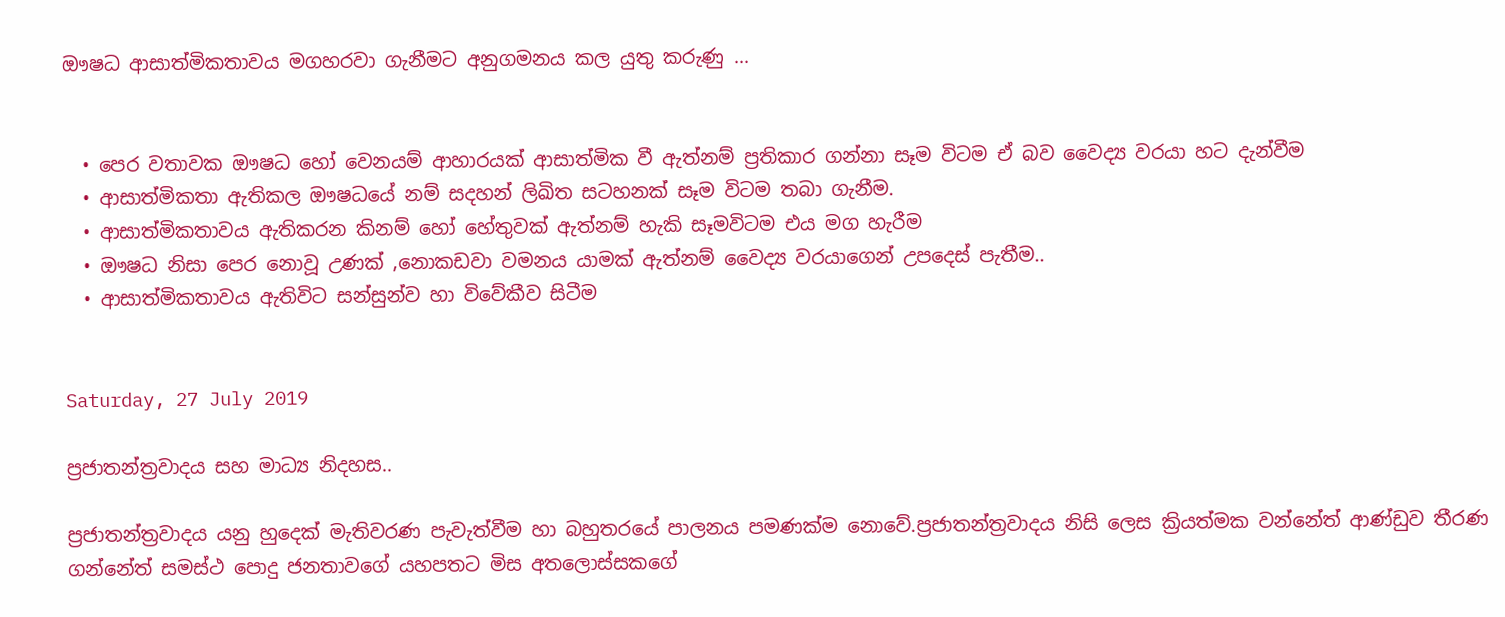ඖෂධ ආසාත්මිකතාවය මගහරවා ගැනීමට අනුගමනය කල යුතු කරුණු ...


  • පෙර වතාවක ඖෂධ හෝ වෙනයම් ආහාරයක් ආසාත්මික වී ඇත්නම් ප්‍රතිකාර ගන්නා සෑම විටම ඒ බව වෛද්‍ය වරයා හට දැන්වීම
  • ආසාත්මිකතා ඇතිකල ඖෂධයේ නම් සදහන් ලිඛිත සටහනක් සෑම විටම තබා ගැනීම.
  • ආසාත්මිකතාවය ඇතිකරන කිනම් හෝ හේතුවක් ඇත්නම් හැකි සෑමවිටම එය මග හැරීම
  • ඖෂධ නිසා පෙර නොවූ උණක් ,නොකඩවා වමනය යාමක් ඇත්නම් වෛද්‍ය වරයාගෙන් උපදෙස් පැතීම..
  • ආසාත්මිකතාවය ඇතිවිට සන්සුන්ව හා විවේකීව සිටීම


Saturday, 27 July 2019

ප්‍රජාතන්ත්‍රවාදය සහ මාධ්‍ය නිදහස..

ප්‍රජාතන්ත්‍රවාදය යනු හුදෙක් මැතිවරණ පැවැත්වීම හා බහුතරයේ පාලනය පමණක්ම නොවේ.ප්‍රජාතන්ත්‍රවාදය නිසි ලෙස ක්‍රියත්මක වන්නේත් ආණ්ඩුව තීරණ ගන්නේත් සමස්ථ පොදු ජනතාවගේ යහපතට මිස අතලොස්සකගේ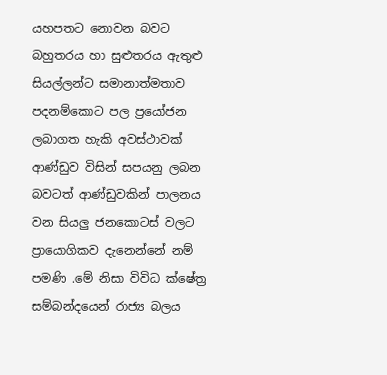යහපතට නොවන බවට බහුතරය හා සුළුතරය ඇතුළු සියල්ලන්ට සමානාත්මතාව පදනම්කොට පල ප්‍රයෝජන ලබාගත හැකි අවස්ථාවක් ආණ්ඩුව විසින් සපයනු ලබන බවටත් ආණ්ඩුවකින් පාලනය වන සියලු ජනකොටස් වලට ප්‍රායොගිකව දැනෙන්නේ නම් පමණි .මේ නිසා විවිධ ක්ෂේත්‍ර සම්බන්දයෙන් රාජ්‍ය බලය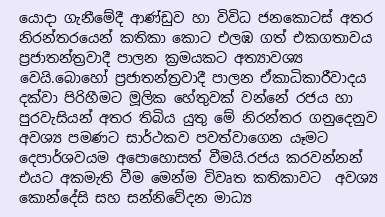යොදා ගැනීමේදී ආණ්ඩුව හා විවිධ ජනකොටස් අතර නිරන්තරයෙන් කතිකා කොට එලඹ ගත් එකගතාවය ප්‍රජාතන්ත්‍රවාදී පාලන ක්‍රමයකට අත්‍යාවශ්‍ය වෙයි.බොහෝ ප්‍රජාතන්ත්‍රවාදී පාලන ඒකාධිකාරීවාදය දක්වා පිරිහීමට මූලික හේතුවක් වන්නේ රජය හා පුරවැසියන් අතර තිබිය යුතු මේ නිරන්තර ගනුදෙනුව අවශ්‍ය පමණට සාර්ථකව පවත්වාගෙන යෑමට දෙපාර්ශවයම අපොහොසත් වීමයි.රජය කරවන්නන් එයට අකමැති වීම මෙන්ම විවෘත කතිකාවට  අවශ්‍ය කොන්දේසි සහ සන්නිවේදන මාධ්‍ය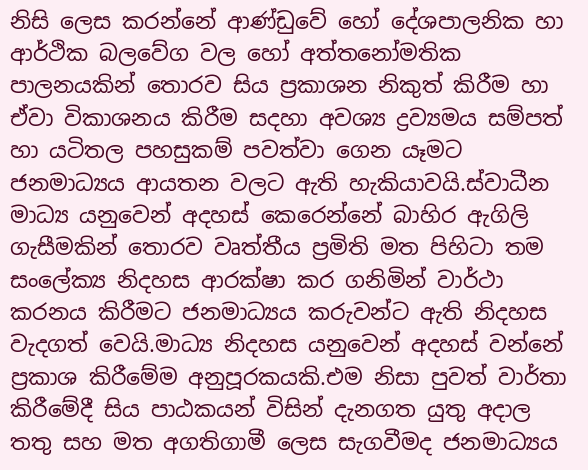නිසි ලෙස කරන්නේ ආණ්ඩුවේ හෝ දේශපාලනික හා ආර්ථික බලවේග වල හෝ අත්තනෝමතික පාලනයකින් තොරව සිය ප්‍රකාශන නිකුත් කිරීම හා ඒවා විකාශනය කිරීම සදහා අවශ්‍ය ද්‍රව්‍යමය සම්පත් හා යටිතල පහසුකම් පවත්වා ගෙන යෑමට ජනමාධ්‍යය ආයතන වලට ඇති හැකියාවයි.ස්වාධීන මාධ්‍ය යනුවෙන් අදහස් කෙරෙන්නේ බාහිර ඇගිලි ගැසීමකින් තොරව වෘත්තීය ප්‍රමිති මත පිහිටා තම සංලේක්‍ය නිදහස ආරක්ෂා කර ගනිමින් වාර්ථා කරනය කිරීමට ජනමාධ්‍යය කරුවන්ට ඇති නිදහස වැදගත් වෙයි.මාධ්‍ය නිදහස යනුවෙන් අදහස් වන්නේ ප්‍රකාශ කිරීමේම අනුපූරකයකි.එම නිසා පුවත් වාර්තා කිරීමේදී සිය පාඨකයන් විසින් දැනගත යුතු අදාල තතු සහ මත අගතිගාමී ලෙස සැගවීමද ජනමාධ්‍යය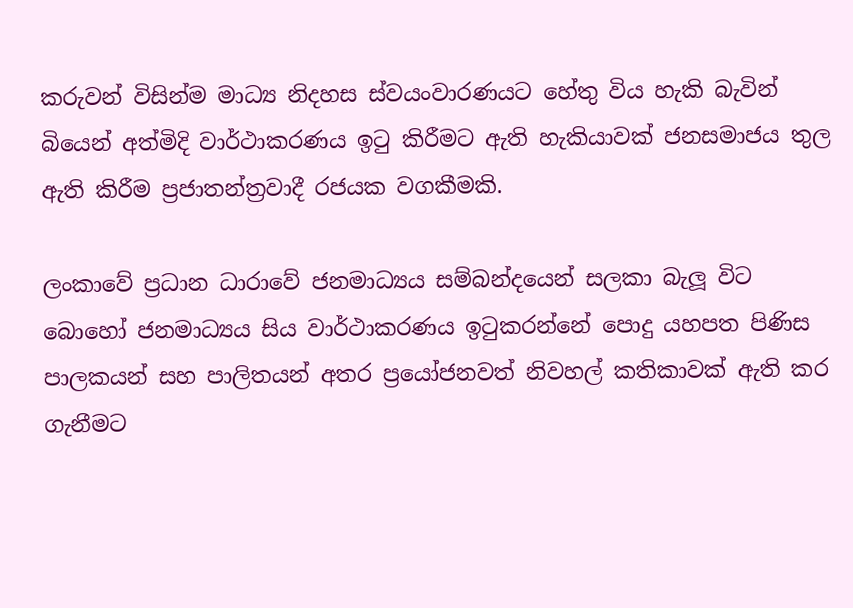කරුවන් විසින්ම මාධ්‍ය නිදහස ස්වයංවාරණයට හේතු විය හැකි බැවින් බියෙන් අත්මිදි වාර්ථාකරණය ඉටු කිරීමට ඇති හැකියාවක් ජනසමාජය තුල ඇති කිරීම ප්‍රජාතන්ත්‍රවාදී රජයක වගකීමකි.

ලංකාවේ ප්‍රධාන ධාරාවේ ජනමාධ්‍යය සම්බන්දයෙන් සලකා බැලූ විට බොහෝ ජනමාධ්‍යය සිය වාර්ථාකරණය ඉටුකරන්නේ පොදු යහපත පිණිස පාලකයන් සහ පාලිතයන් අතර ප්‍රයෝජනවත් නිවහල් කතිකාවක් ඇති කර ගැනීමට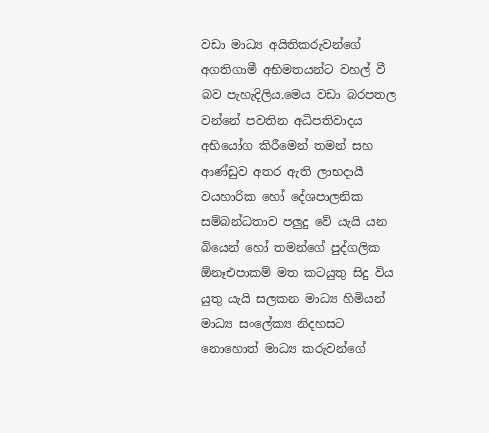වඩා මාධ්‍ය අයිතිකරුවන්ගේ අගතිගාමී අභිමතයන්ට වහල් වී බව පැහැදිලිය.මෙය වඩා බරපතල වන්නේ පවතින අධිපතිවාදය අභියෝග කිරීමෙන් තමන් සහ ආණ්ඩුව අතර ඇති ලාභදායී වයහාරික හෝ දේශපාලනික සම්බන්ධතාව පලුදු වේ යැයි යන බියෙන් හෝ තමන්ගේ පුද්ගලික ඕනෑඑපාකම් මත කටයුතු සිදු විය යුතු යැයි සලකන මාධ්‍ය හිමියන් මාධ්‍ය සංලේක්‍ය නිදහසට නොහොත් මාධ්‍ය කරුවන්ගේ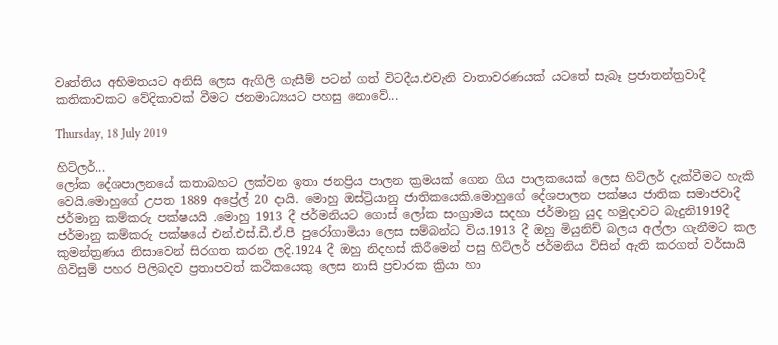වෘත්තිය අභිමතයට අනිසි ලෙස ඇගිලි ගැසීම් පටන් ගත් විටදීය.එවැනි වාතාවරණයක් යටතේ සැබෑ ප්‍රජාතන්ත්‍රවාදී කතිකාවකට වේදිකාවක් වීමට ජනමාධ්‍යයට පහසු නොවේ...

Thursday, 18 July 2019

හිට්ලර්...
ලෝක දේශපාලනයේ කතාබහට ලක්වන ඉතා ජනප්‍රිය පාලන ක්‍රමයක් ගෙන ගිය පාලකයෙක් ලෙස හිට්ලර් දැක්වීමට හැකි වෙයි.මොහුගේ උපත 1889 අප්‍රේල් 20 දායි. මොහු ඔස්ට්‍රියානු ජාතිකයෙකි.මොහුගේ දේශපාලන පක්ෂය ජාතික සමාජවාදී ජර්මානු කම්කරු පක්ෂයයි .මොහු 1913 දී ජර්මනියට ගොස් ලෝක සංග්‍රාමය සදහා ජර්මානු යුද හමුදාවට බැදුනි1919දී ජර්මානු කම්කරු පක්ෂයේ එන්.එස්.ඩී.ඒ.පී පුරෝගාමියා ලෙස සම්බන්ධ විය.1913 දී ඔහු මියුනිච් බලය අල්ලා ගැනීමට කල කුමන්ත්‍රණය නිසාවෙන් සිරගත කරන ලදි.1924 දී ඔහු නිදහස් කිරීමෙන් පසු හිට්ලර් ජර්මනිය විසින් ඇති කරගත් වර්සායි ගිවිසුම් පහර පිලිබදව ප්‍රතාපවත් කථිකයෙකු ලෙස නාසි ප්‍රචාරක ක්‍රියා හා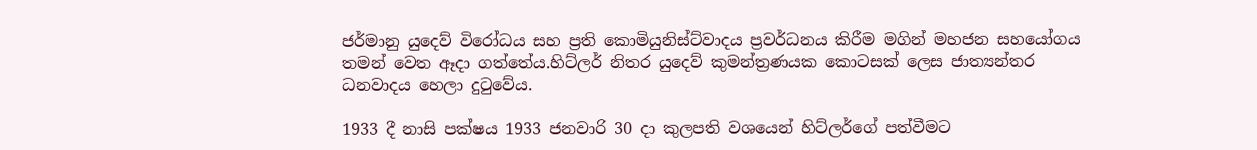ජර්මානු යුදෙව් විරෝධය සහ ප්‍රති කොමියුනිස්ට්වාදය ප්‍රවර්ධනය කිරීම මගින් මහජන සහයෝගය තමන් වෙත ඈදා ගත්තේය.හිට්ලර් නිතර යුදෙව් කුමන්ත්‍රණයක කොටසක් ලෙස ජාත්‍යන්තර ධනවාදය හෙලා දුටුවේය.

1933 දී නාසි පක්ෂය 1933 ජනවාරි 30 දා කුලපති වශයෙන් හිට්ලර්ගේ පත්වීමට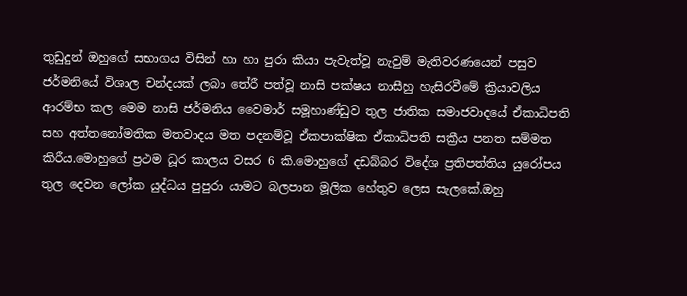තුඩුදුන් ඔහුගේ සභාගය විසින් හා හා පුරා කියා පැවැත්වූ නැවුම් මැතිවරණයෙන් පසුව ජර්මනියේ විශාල චන්දයක් ලබා තේරී පත්වූ නාසි පක්ෂය නාසීහු හැසිරවීමේ ක්‍රියාවලිය ආරම්භ කල මෙම නාසි ජර්මනිය වෛමාර් සමූහාණ්ඩුව තුල ජාතික සමාජවාදයේ ඒකාධිපති සහ අත්තනෝමතික මතවාදය මත පදනම්වූ ඒකපාක්ෂික ඒකාධිපති සක්‍රීය පනත සම්මත කිරීය.මොහුගේ ප්‍රථම ධූර කාලය වසර 6 කි.මොහුගේ දඩබ්බර විදේශ ප්‍රතිපත්තිය යුරෝපය තුල දෙවන ලෝක යුද්ධය පුපුරා යාමට බලපාන මූලික හේතුව ලෙස සැලකේ.ඔහු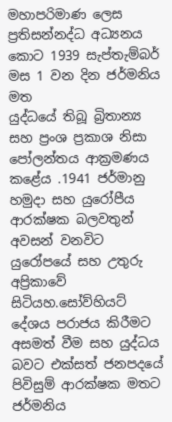මහාපරිමාණ ලෙස ප්‍රතිසන්නද්ධ අධ්‍යනය කොට 1939 සැප්තැම්බර් මස 1 වන දින ජර්මනිය මත
යුද්ධයේ තිබූ බ්‍රිතාන්‍ය සහ ප්‍රංශ ප්‍රකාශ නිසා පෝලන්තය ආක්‍රමණය කළේය .1941 ජර්මානු හමුදා සහ යුරෝපීය ආරක්ෂක බලවතුන් අවසන් වනවිට යුරෝපයේ සහ උතුරු අප්‍රිකාවේ සිටියහ.සෝව්හියට් දේශය පරාජය කිරීමට අසමත් වීම සහ යුද්ධය බවට එක්සත් ජනපදයේ පිවිසුම් ආරක්ෂක මතට ජර්මනිය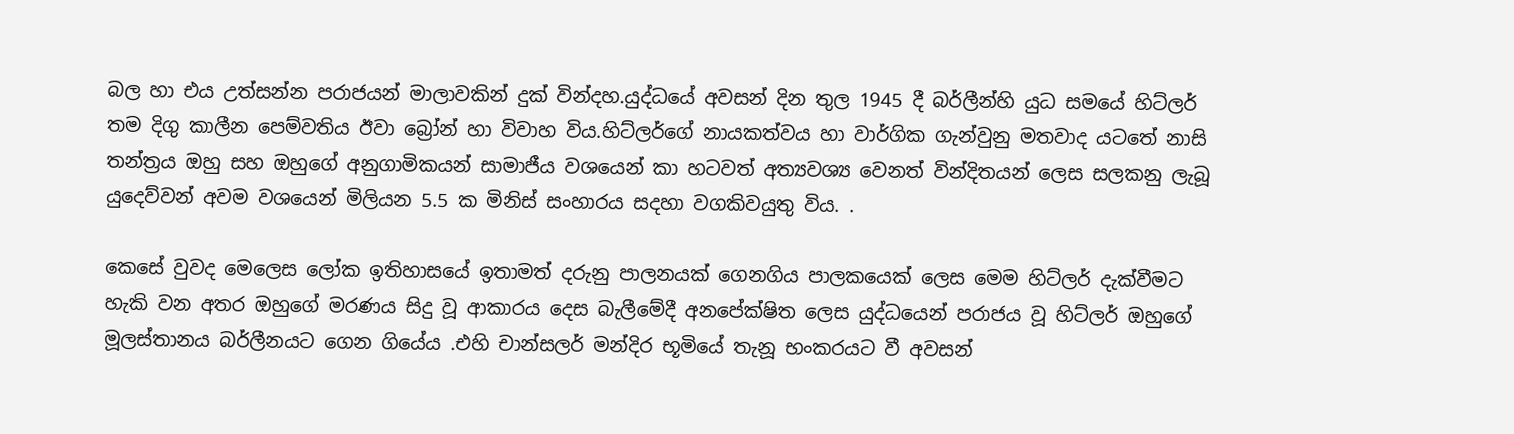බල හා එය උත්සන්න පරාජයන් මාලාවකින් දුක් වින්දහ.යුද්ධයේ අවසන් දින තුල 1945 දී බර්ලීන්හි යුධ සමයේ හිට්ලර් තම දිගු කාලීන පෙම්වතිය ඊවා බ්‍රෝන් හා විවාහ විය.හිට්ලර්ගේ නායකත්වය හා වාර්ගික ගැන්වුනු මතවාද යටතේ නාසි තන්ත්‍රය ඔහු සහ ඔහුගේ අනුගාමිකයන් සාමාජීය වශයෙන් කා හටවත් අත්‍යවශ්‍ය වෙනත් වින්දිතයන් ලෙස සලකනු ලැබූ යුදෙව්වන් අවම වශයෙන් මිලියන 5.5 ක මිනිස් සංහාරය සදහා වගකිවයුතු විය. .

කෙසේ වුවද මෙලෙස ලෝක ඉතිහාසයේ ඉතාමත් දරුනු පාලනයක් ගෙනගිය පාලකයෙක් ලෙස මෙම හිට්ලර් දැක්වීමට හැකි වන අතර ඔහුගේ මරණය සිදු වූ ආකාරය දෙස බැලීමේදී අනපේක්ෂිත ලෙස යුද්ධයෙන් පරාජය වූ හිට්ලර් ඔහුගේ මූලස්තානය බර්ලීනයට ගෙන ගියේය .එහි චාන්සලර් මන්දිර භූමියේ තැනූ භංකරයට වී අවසන්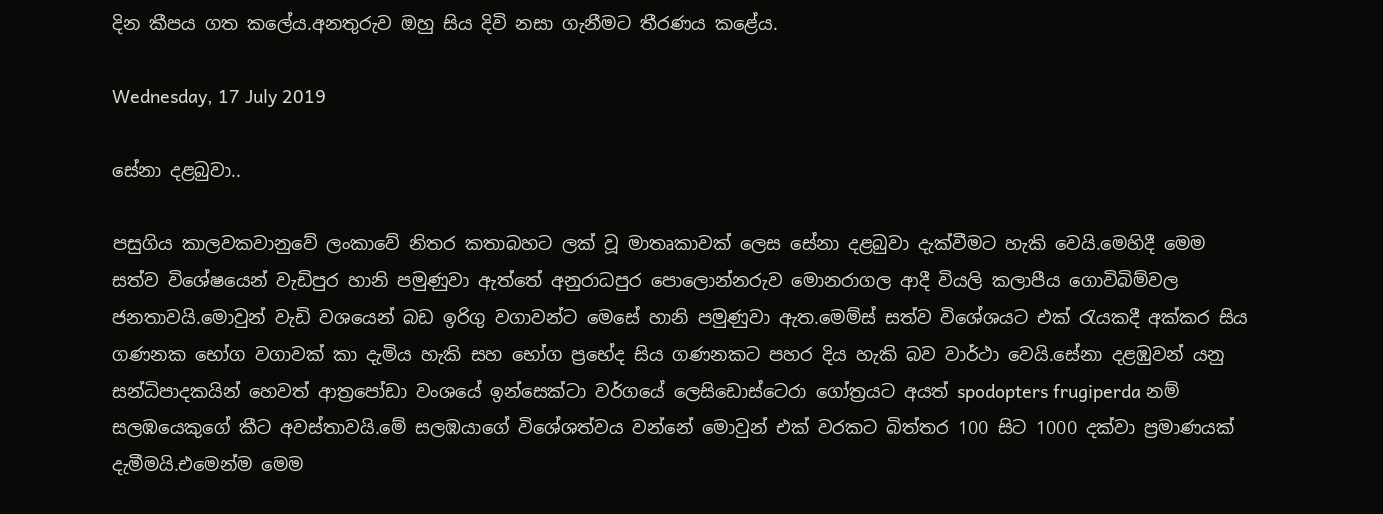දින කීපය ගත කලේය.අනතුරුව ඔහු සිය දිවි නසා ගැනීමට තීරණය කළේය.

Wednesday, 17 July 2019

සේනා දළබුවා..

පසුගිය කාලවකවානුවේ ලංකාවේ නිතර කතාබහට ලක් වූ මාතෘකාවක් ලෙස සේනා දළබුවා දැක්වීමට හැකි වෙයි.මෙහිදී මෙම සත්ව විශේෂයෙන් වැඩිපුර හානි පමුණුවා ඇත්තේ අනුරාධපුර පොලොන්නරුව මොනරාගල ආදී වියලි කලාපීය ගොවිබිම්වල ජනතාවයි.මොවුන් වැඩි වශයෙන් බඩ ඉරිගු වගාවන්ට මෙසේ හානි පමුණුවා ඇත.මෙම්ස් සත්ව විශේශයට එක් රැයකදී අක්කර සිය ගණනක භෝග වගාවක් කා දැමිය හැකි සහ භෝග ප්‍රභේද සිය ගණනකට පහර දිය හැකි බව වාර්ථා වෙයි.සේනා දළඹුවන් යනු සන්ධිපාදකයින් හෙවත් ආත්‍රපෝඩා වංශයේ ඉන්සෙක්ටා වර්ගයේ ලෙසිඩොස්ටෙරා ගෝත්‍රයට අයත් spodopters frugiperda නම් සලඹයෙකුගේ කීට අවස්තාවයි.මේ සලඹයාගේ විශේශත්වය වන්නේ මොවුන් එක් වරකට බිත්තර 100 සිට 1000 දක්වා ප්‍රමාණයක් දැමීමයි.එමෙන්ම මෙම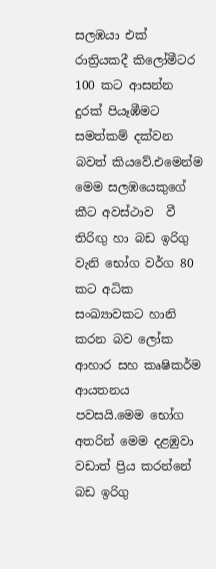සලඹයා එක් රාත්‍රියකදී කිලෝමීටර 100 කට ආසන්න දුරක් පියෑඹීමට  සමත්කම් දක්වන බවත් කියවේ.එමෙන්ම මෙම සලඹයෙකුගේ කීට අවස්ථාව  වී තිරිඟු හා බඩ ඉරිගු වැනි භෝග වර්ග 80 කට අධික සංඛ්‍යාවකට හානි කරන බව ලෝක ආහාර සහ කෘෂිකර්ම ආයතනය  පවසයි.මෙම භෝග අතරින් මෙම දළඹුවා වඩාත් ප්‍රිය කරන්නේ බඩ ඉරිගු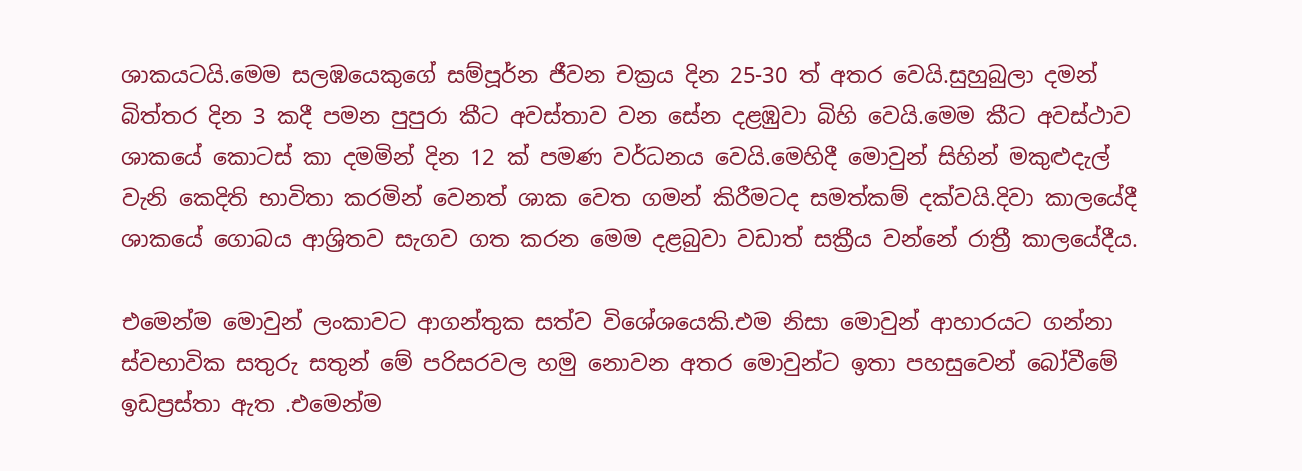ශාකයටයි.මෙම සලඹයෙකුගේ සම්පූර්න ජීවන චක්‍රය දින 25-30 ත් අතර වෙයි.සුහුබුලා දමන් බිත්තර දින 3 කදී පමන පුපුරා කීට අවස්තාව වන සේන දළඹුවා බිහි වෙයි.මෙම කීට අවස්ථාව ශාකයේ කොටස් කා දමමින් දින 12 ක් පමණ වර්ධනය වෙයි.මෙහිදී මොවුන් සිහින් මකුළුදැල් වැනි කෙදිති භාවිතා කරමින් වෙනත් ශාක වෙත ගමන් කිරීමටද සමත්කම් දක්වයි.දිවා කාලයේදී ශාකයේ ගොබය ආශ්‍රිතව සැගව ගත කරන මෙම දළබුවා වඩාත් සක්‍රීය වන්නේ රාත්‍රී කාලයේදීය.

එමෙන්ම මොවුන් ලංකාවට ආගන්තුක සත්ව විශේශයෙකි.එම නිසා මොවුන් ආහාරයට ගන්නා ස්වභාවික සතුරු සතුන් මේ පරිසරවල හමු නොවන අතර මොවුන්ට ඉතා පහසුවෙන් බෝවීමේ ඉඩප්‍රස්තා ඇත .එමෙන්ම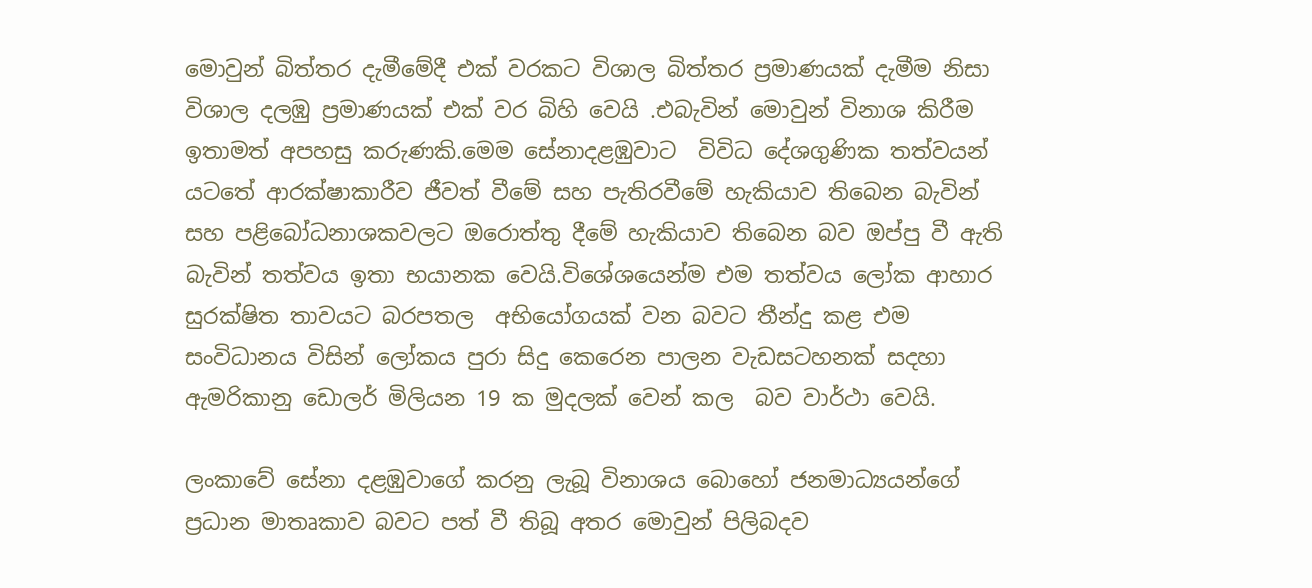මොවුන් බිත්තර දැමීමේදී එක් වරකට විශාල බිත්තර ප්‍රමාණයක් දැමීම නිසා විශාල දලඹු ප්‍රමාණයක් එක් වර බිහි වෙයි .එබැවින් මොවුන් විනාශ කිරීම ඉතාමත් අපහසු කරුණකි.මෙම සේනාදළඹුවාට  විවිධ දේශගුණික තත්වයන් යටතේ ආරක්ෂාකාරීව ජීවත් වීමේ සහ පැතිරවීමේ හැකියාව තිබෙන බැවින් සහ පළිබෝධනාශකවලට ඔරොත්තු දීමේ හැකියාව තිබෙන බව ඔප්පු වී ඇති බැවින් තත්වය ඉතා භයානක වෙයි.විශේශයෙන්ම එම තත්වය ලෝක ආහාර සුරක්ෂිත තාවයට බරපතල  අභියෝගයක් වන බවට තීන්දු කළ එම සංවිධානය විසින් ලෝකය පුරා සිදු කෙරෙන පාලන වැඩසටහනක් සදහා ඇමරිකානු ඩොලර් මිලියන 19 ක මුදලක් වෙන් කල  බව වාර්ථා වෙයි.

ලංකාවේ සේනා දළඹුවාගේ කරනු ලැබූ විනාශය බොහෝ ජනමාධ්‍යයන්ගේ ප්‍රධාන මාතෘකාව බවට පත් වී තිබූ අතර මොවුන් පිලිබදව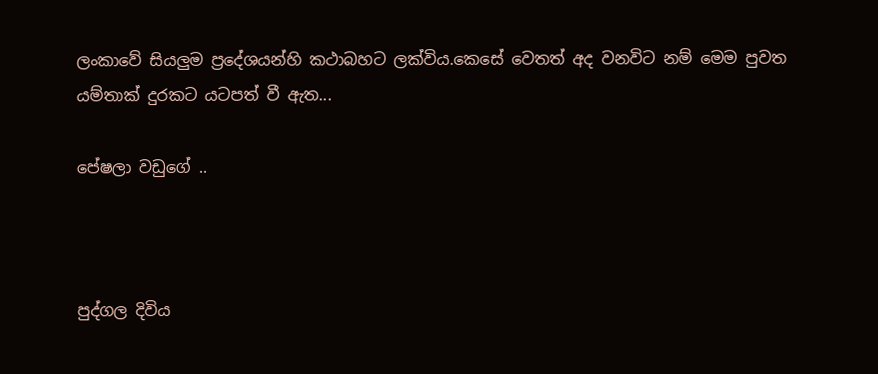ලංකාවේ සියලුම ප්‍රදේශයන්හි කථාබහට ලක්විය.කෙසේ වෙතත් අද වනවිට නම් මෙම පුවත යම්තාක් දුරකට යටපත් වී ඇත...

පේෂලා වඩුගේ ..



පුද්ගල දිවිය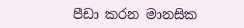පීඩා කරන මානසික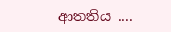ආතතිය ....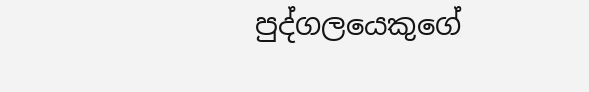පුද්ගලයෙකුගේ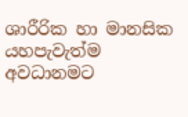ශාරීරික හා මානසික යහපැවැත්ම අවධානමට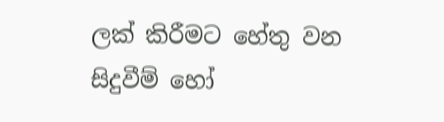ලක් කිරීමට හේතු වන සිදුවීම් හෝ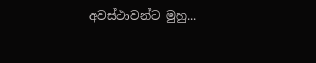අවස්ථාවන්ට මුහු...